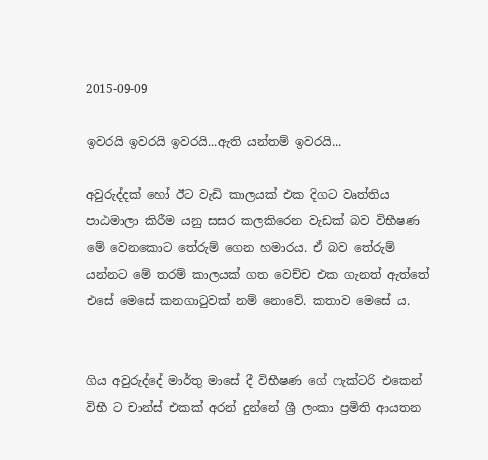2015-09-09

ඉවරයි ඉවරයි ඉවරයි...ඇති යන්තම් ඉවරයි...

අවුරුද්දක් හෝ ඊට වැඩි කාලයක් එක දිගට වෘත්තිය පාඨමාලා කිරීම යනු සසර කලකිරෙන වැඩක් බව විභීෂණ මේ වෙනකොට තේරුම් ගෙන හමාරය. ඒ බව තේරුම් යන්නට මේ තරම් කාලයක් ගත වෙච්ච එක ගැනත් ඇත්තේ එසේ මෙසේ කනගාටුවක් නම් නොවේ. කතාව මෙසේ ය.


ගිය අවුරුද්දේ මාර්තු මාසේ දී විභීෂණ ගේ ෆැක්ටරි එකෙන් විභී ට චාන්ස් එකක් අරන් දුන්නේ ශ්‍රී ලංකා ප්‍රමිති ආයතන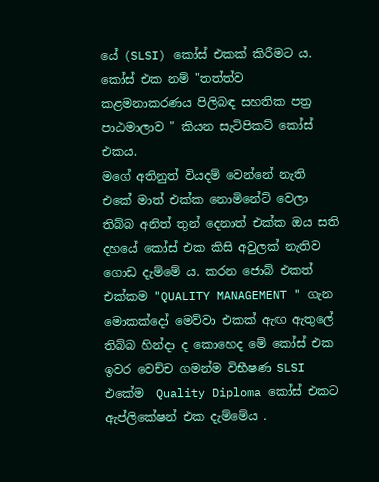යේ (SLSI) කෝස් එකක් කිරීමට ය. කෝස් එක නම් "තත්ත්ව කළමනාකරණය පිලිබඳ සහතික පත්‍ර පාඨමාලාව " කියන සැටිපිකට් කෝස් එකය.
මගේ අතිනුත් වියදම් වෙන්නේ නැති එකේ මාත් එක්ක නොමිනේට් වෙලා තිබ්බ අනිත් තුන් දෙනාත් එක්ක ඔය සති දහයේ කෝස් එක කිසි අවුලක් නැතිව ගොඩ දැම්මේ ය. කරන ජොබ් එකත් එක්කම "QUALITY MANAGEMENT " ගැන මොකක්දෝ මෙව්වා එකක් ඇඟ ඇතුලේ තිබ්බ හින්දා ද කොහෙද මේ කෝස් එක ඉවර වෙච්ච ගමන්ම විභීෂණ SLSI එකේම  Quality Diploma කෝස් එකට ඇප්ලිකේෂන් එක දැම්මේය .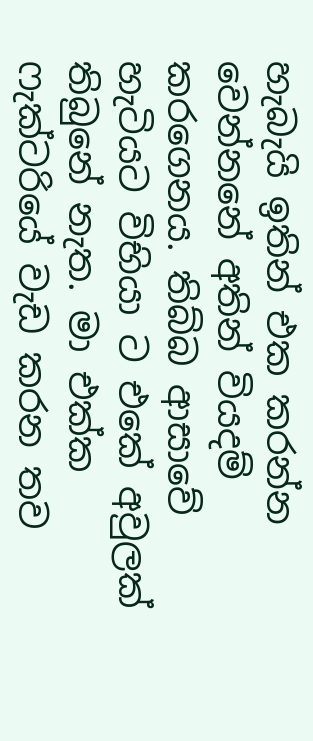හැබැයි ඉතින් එක කරන්න වෙන්නනේ අතින් වියදම් කරගෙනය. තිබ්බ ආසාවේ හැටියට විභියා ට එකේ අවුලක් තිබුනේ නැත. මා එක්ක ෆැක්ටරියේ වැඩ කරන තව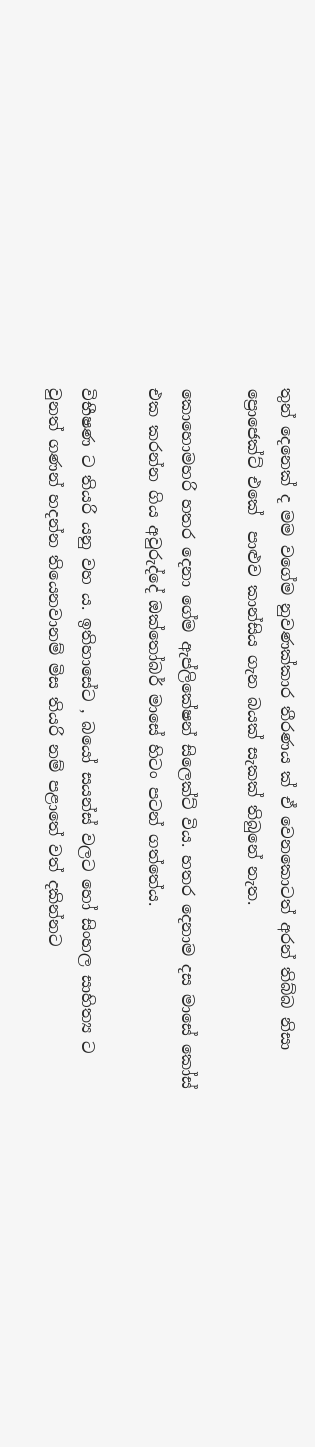තුන් දෙනෙක් ද මම වගේම නුවණක්කාර තීරණය ක් ඒ වෙනකොටත් අරන් තිබ්බ නිසා ප්‍රොජෙක්ට් එකේ  පාළුව කාන්සිය ගැන බයක් සැකක් තිබුනේ නැත.

කොහොමහරි හතර දෙනා ගේම ඇප්ලිකේෂන් සිලෙක්ට් විය. හතර දෙනාම දස මාසේ කෝස් එක කරන්න ගිය අවුරුද්දේ ඔක්තෝබර් මාසේ හිටං පටන් ගත්තේය.

විභීෂණ ට තියරි යනු වහ ය. ඉතිහාසේට , බයෝ සයන්ස් වලට හෝ සිංහල සාහිත්‍ය ට වුනත් ගණන් හදන්න තියෙනවානම් මිස තියරි නම් පළාතේ වත් දකින්නට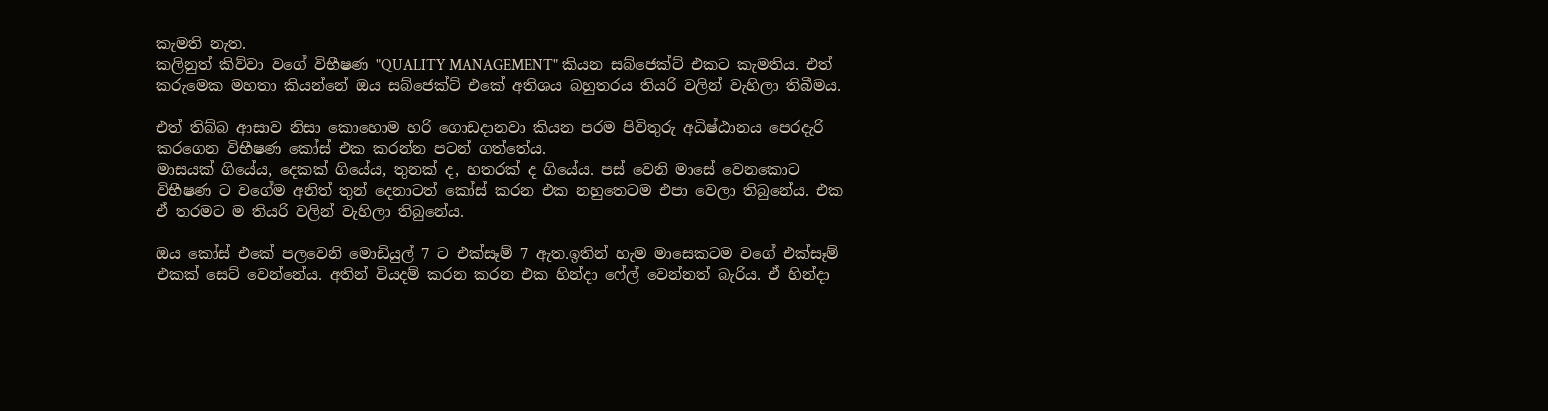කැමති නැත.
කලිනුත් කිව්වා වගේ විභීෂණ "QUALITY MANAGEMENT" කියන සබ්ජෙක්ට් එකට කැමතිය. එත් කරුමෙක මහතා කියන්නේ ඔය සබ්ජෙක්ට් එකේ අතිශය බහුතරය තියරි වලින් වැහිලා තිබීමය.

එත් තිබ්බ ආසාව නිසා කොහොම හරි ගොඩදානවා කියන පරම පිවිතුරු අධිෂ්ඨානය පෙරදැරි කරගෙන විභීෂණ කෝස් එක කරන්න පටන් ගත්තේය.
මාසයක් ගියේය, දෙකක් ගියේය, තුනක් ද, හතරක් ද ගියේය. පස් වෙනි මාසේ වෙනකොට විභීෂණ ට වගේම අනිත් තුන් දෙනාටත් කෝස් කරන එක නහුතෙටම එපා වෙලා තිබුනේය. එක ඒ තරමට ම තියරි වලින් වැහිලා තිබුනේය.

ඔය කෝස් එකේ පලවෙනි මොඩියුල් 7 ට එක්සෑම් 7 ඇත.ඉතින් හැම මාසෙකටම වගේ එක්සෑම් එකක් සෙට් වෙන්නේය. අතින් වියදම් කරන කරන එක හින්දා ෆේල් වෙන්නත් බැරිය. ඒ හින්දා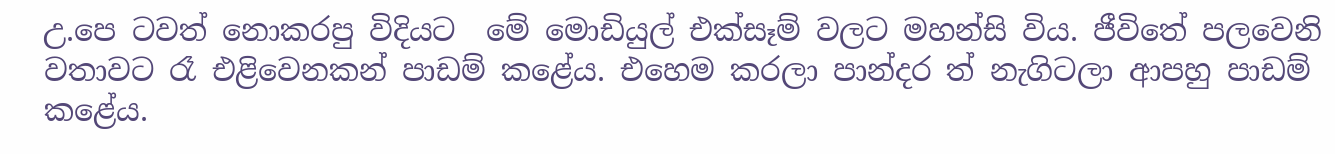උ.පෙ ටවත් නොකරපු විදියට  මේ මොඩියුල් එක්සෑම් වලට මහන්සි විය. ජීවිතේ පලවෙනි වතාවට රෑ එළිවෙනකන් පාඩම් කළේය. එහෙම කරලා පාන්දර ත් නැගිටලා ආපහු පාඩම් කළේය.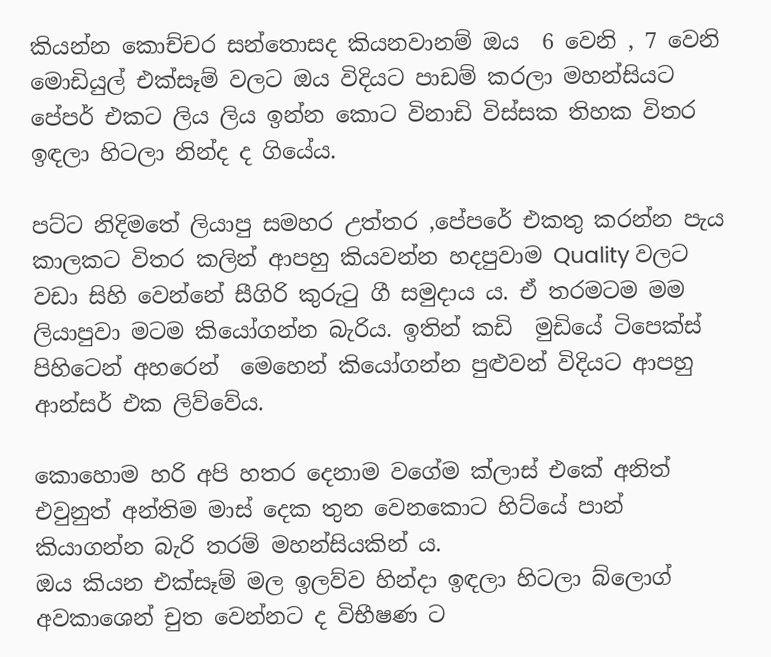කියන්න කොච්චර සන්තොසද කියනවානම් ඔය  6 වෙනි , 7 වෙනි මොඩියුල් එක්සෑම් වලට ඔය විදියට පාඩම් කරලා මහන්සියට පේපර් එකට ලිය ලිය ඉන්න කොට විනාඩි විස්සක තිහක විතර ඉඳලා හිටලා නින්ද ද ගියේය.

පට්ට නිදිමතේ ලියාපු සමහර උත්තර ,පේපරේ එකතු කරන්න පැය කාලකට විතර කලින් ආපහු කියවන්න හදපුවාම Quality වලට වඩා සිහි වෙන්නේ සීගිරි කුරුටු ගී සමුදාය ය. ඒ තරමටම මම ලියාපුවා මටම කියෝගන්න බැරිය. ඉතින් කඩි  මුඩියේ ටිපෙක්ස් පිහිටෙන් අහරෙන්  මෙහෙන් කියෝගන්න පුළුවන් විදියට ආපහු ආන්සර් එක ලිව්වේය.

කොහොම හරි අපි හතර දෙනාම වගේම ක්ලාස් එකේ අනිත් එවුනුත් අන්තිම මාස් දෙක තුන වෙනකොට හිට්යේ පාන් කියාගන්න බැරි තරම් මහන්සියකින් ය.
ඔය කියන එක්සෑම් මල ඉලව්ව හින්දා ඉඳලා හිටලා බ්ලොග් අවකාශෙන් චුත වෙන්නට ද විභීෂණ ට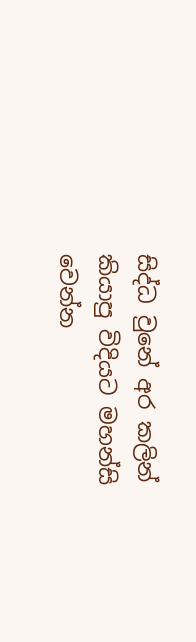සිද්ධ වුනේ අර කලින් කියාපු විදියට මහන්සි වෙන්න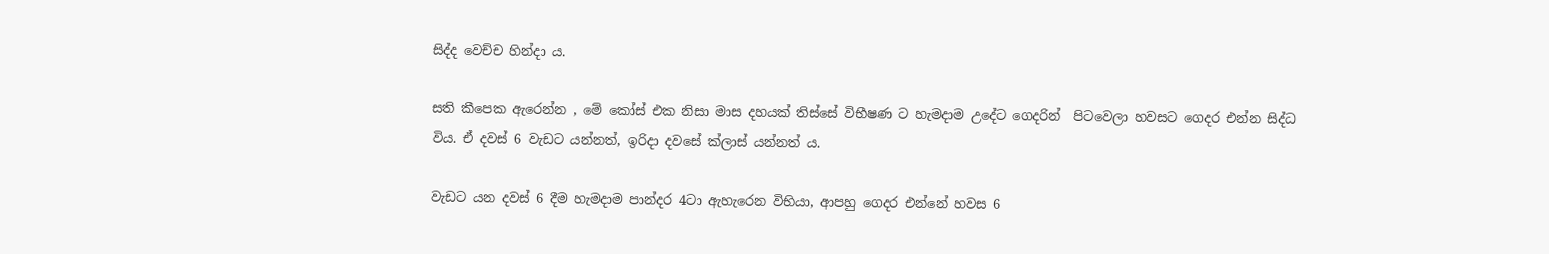සිද්ද වෙච්ච හින්දා ය.

සති කීපෙක ඇරෙන්න , මේ කෝස් එක නිසා මාස දහයක් තිස්සේ විභීෂණ ට හැමදාම උදේට ගෙදරින්  පිටවෙලා හවසට ගෙදර එන්න සිද්ධ විය. ඒ දවස් 6 වැඩට යන්නත්, ඉරිදා දවසේ ක්ලාස් යන්නත් ය.

වැඩට යන දවස් 6 දීම හැමදාම පාන්දර 4ටා ඇහැරෙන විභියා, ආපහු ගෙදර එන්නේ හවස 6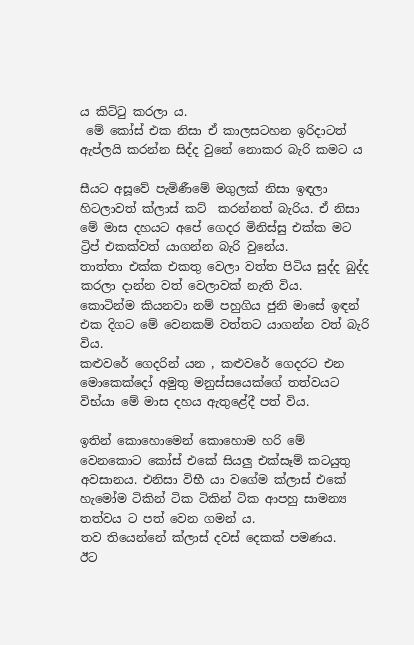ය කිට්ටු කරලා ය.
 මේ කෝස් එක නිසා ඒ කාලසටහන ඉරිදාටත් ඇප්ලයි කරන්න සිද්ද වුනේ නොකර බැරි කමට ය

සීයට අසූවේ පැමිණීමේ මගුලක් නිසා ඉඳලා හිටලාවත් ක්ලාස් කට්  කරන්නත් බැරිය. ඒ නිසා මේ මාස දහයට අපේ ගෙදර මිනිස්සු එක්ක මට  ට්‍රිප් එකක්වත් යාගන්න බැරි වුනේය.
තාත්තා එක්ක එකතු වෙලා වත්ත පිටිය සුද්ද බුද්ද කරලා දාන්න වත් වෙලාවක් නැති විය.
කොටින්ම කියනවා නම් පහුගිය ජුනි මාසේ ඉඳන් එක දිගට මේ වෙනකම් වත්තට යාගන්න වත් බැරි විය.
කළුවරේ ගෙදරින් යන , කළුවරේ ගෙදරට එන මොකෙක්දෝ අමුතු මනුස්සයෙක්ගේ තත්වයට විභ්යා මේ මාස දහය ඇතුළේදී පත් විය.

ඉතින් කොහොමෙන් කොහොම හරි මේ වෙනකොට කෝස් එකේ සියලු එක්සෑම් කටයුතු අවසානය. එනිසා විභී යා වගේම ක්ලාස් එකේ හැමෝම ටිකින් ටික ටිකින් ටික ආපහු සාමන්‍ය තත්වය ට පත් වෙන ගමන් ය.
තව තියෙන්නේ ක්ලාස් දවස් දෙකක් පමණය.
ඊට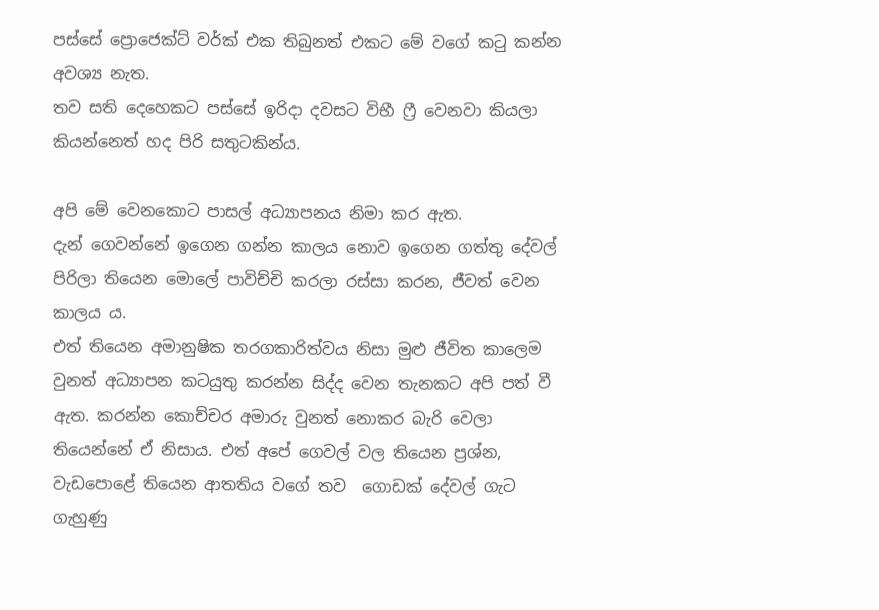පස්සේ ප්‍රොජෙක්ට් වර්ක් එක තිබුනත් එකට මේ වගේ කටු කන්න අවශ්‍ය නැත.
තව සති දෙහෙකට පස්සේ ඉරිදා දවසට විභී ෆ්‍රී වෙනවා කියලා කියන්නෙත් හද පිරි සතුටකින්ය.

අපි මේ වෙනකොට පාසල් අධ්‍යාපනය නිමා කර ඇත.
දැන් ගෙවන්නේ ඉගෙන ගන්න කාලය නොව ඉගෙන ගත්තු දේවල් පිරිලා තියෙන මොලේ පාවිච්චි කරලා රස්සා කරන, ජීවත් වෙන කාලය ය.
එත් තියෙන අමානුෂික තරගකාරිත්වය නිසා මුළු ජීවිත කාලෙම වුනත් අධ්‍යාපන කටයුතු කරන්න සිද්ද වෙන තැනකට අපි පත් වී ඇත. කරන්න කොච්චර අමාරු වුනත් නොකර බැරි වෙලා තියෙන්නේ ඒ නිසාය. එත් අපේ ගෙවල් වල තියෙන ප්‍රශ්න, වැඩපොළේ තියෙන ආතතිය වගේ තව  ගොඩක් දේවල් ගැට ගැහුණු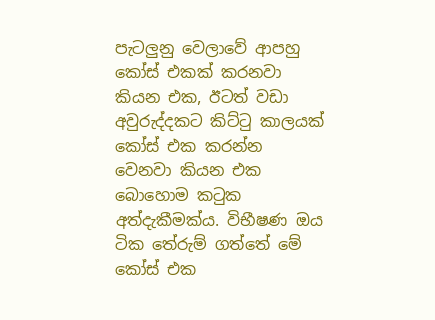පැටලුනු වෙලාවේ ආපහු කෝස් එකක් කරනවා කියන එක, ඊටත් වඩා අවුරුද්දකට කිට්ටු කාලයක් කෝස් එක කරන්න වෙනවා කියන එක බොහොම කටුක අත්දැකීමක්ය. විභීෂණ ඔය ටික තේරුම් ගත්තේ මේ කෝස් එක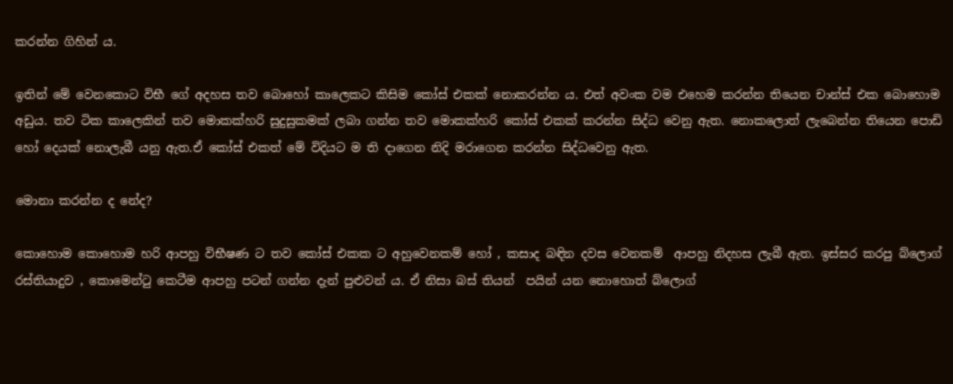කරන්න ගිහින් ය.

ඉතින් මේ වෙනකොට විභී ගේ අදහස තව බොහෝ කාලෙකට කිසිම කෝස් එකක් නොකරන්න ය. එත් අවංක වම එහෙම කරන්න තියෙන චාන්ස් එක බොහොම අඩුය. තව ටික කාලෙකින් තව මොකක්හරි සුදුසුකමක් ලබා ගන්න තව මොකක්හරි කෝස් එකක් කරන්න සිද්ධ වෙනු ඇත. නොකලොත් ලැබෙන්න තියෙන පොඩි හෝ දෙයක් නොලැබී යනු ඇත.ඒ කෝස් එකත් මේ විදියට ම ති දාගෙන නිදි මරාගෙන කරන්න සිද්ධවෙනු ඇත.

මොනා කරන්න ද නේද?

කොහොම කොහොම හරි ආපහු විභීෂණ ට තව කෝස් එකක ට අහුවෙනකම් හෝ , කසාද බඳින දවස වෙනකම්  ආපහු නිදහස ලැබී ඇත. ඉස්සර කරපු බ්ලොග් රස්තියාදුව , කොමෙන්ටු කෙටීම ආපහු පටන් ගන්න දැන් පුළුවන් ය. ඒ නිසා බස් තියන්  පයින් යන නොහොත් බ්ලොග්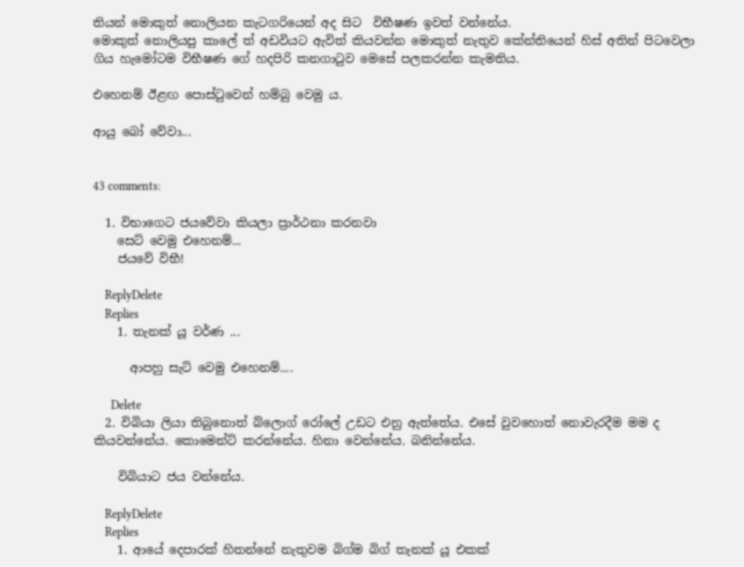තියන් මොකුත් නොලියන කැටගරියෙන් අද සිට  විභීෂණ ඉවත් වන්නේය.
මොකුත් නොලියපු කාලේ ත් අඩවියට ඇවිත් කියවන්න මොකුත් නැතුව කේන්තියෙන් හිස් අතින් පිටවෙලා ගිය හැමෝටම විභීෂණ ගේ හදපිරි කනගාටුව මෙසේ පලකරන්න කැමතිය.

එහෙනම් ඊළඟ පොස්ටුවෙන් හම්බු වෙමු ය.

ආයු බෝ වේවා...


43 comments:

  1. විභාගෙට ජයවේවා කියලා ප්‍රාර්ථනා කරනවා
    සෙට් වෙමු එහෙනම්...
    ජයවේ විභී!

    ReplyDelete
    Replies
    1. තැනක් යූ වර්ණ ...

      ආපහු සැට් වෙමු එහෙනම්....

      Delete
  2. විබියා ලියා තිබුනොත් බ්ලොග් රෝලේ උඩට එනු ඇත්තේය. එසේ වුවහොත් නොවැරදීම මම ද කියවන්නේය. කොමෙන්ට් කරන්නේය. හිනා වෙන්නේය. බනින්නේය.

    විබියාට ජය වන්නේය.

    ReplyDelete
    Replies
    1. ආයේ දෙපාරක් හිතන්නේ නැතුවම බිග්ම බිග් තැනක් යූ එකක්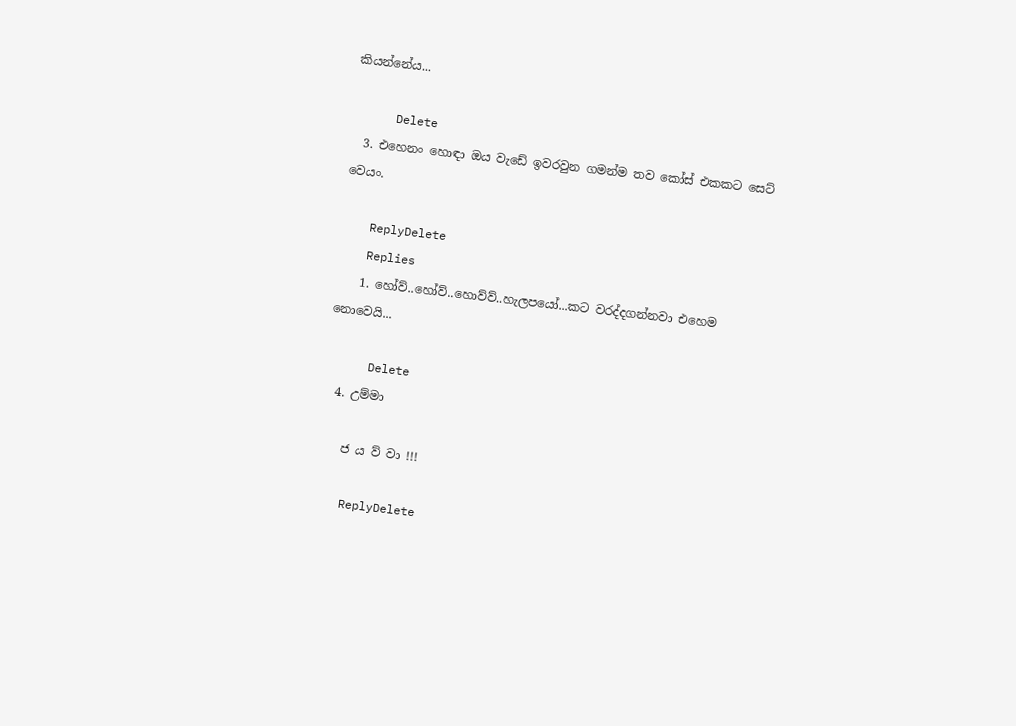කියන්නේය...

      Delete
  3. එහෙනං හොඳා ඔය වැඩේ ඉවරවුන ගමන්ම තව කෝස් එකකට සෙට් වෙයං.

    ReplyDelete
    Replies
    1. හෝව්..හෝව්..හොව්ව්..හැලපයෝ...කට වරද්දගන්නවා එහෙම නොවෙයි...

      Delete
  4. උම්මා

    ජ ය ව් වා !!!

    ReplyDelete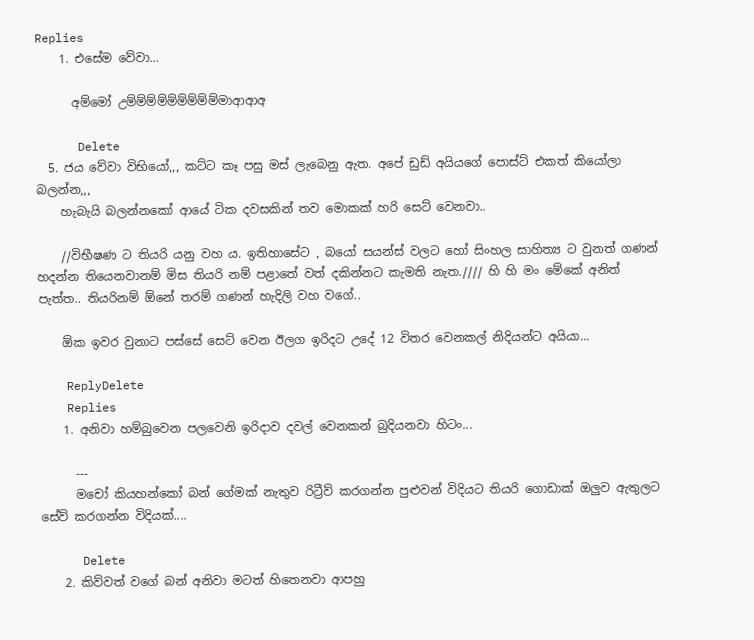Replies
    1. එසේම වේවා...

      අම්මෝ උම්ම්ම්ම්ම්ම්ම්ම්ම්මාආආඅ

      Delete
  5. ජය වේවා විභියෝ,,, කට්ට කෑ පසු මස් ලැබෙනු ඇත. අපේ ඩුඩ් අයියගේ පොස්ට් එකත් කියෝලා බලන්න,,,
    හැබැයි බලන්නකෝ ආයේ ටික දවසකින් තව මොකක් හරි සෙට් වෙනවා..

    //විභීෂණ ට තියරි යනු වහ ය. ඉතිහාසේට , බයෝ සයන්ස් වලට හෝ සිංහල සාහිත්‍ය ට වුනත් ගණන් හදන්න තියෙනවානම් මිස තියරි නම් පළාතේ වත් දකින්නට කැමති නැත.//// හි හි මං මේකේ අනිත් පැත්ත.. තියරිනම් ඕනේ තරම් ගණන් හැදිලි වහ වගේ..

    ඕක ඉවර වුනාට පස්සේ සෙට් වෙන ඊලග ඉරිදට උදේ 12 විතර වෙනකල් නිදියන්ට අයියා...

    ReplyDelete
    Replies
    1. අනිවා හම්බුවෙන පලවෙනි ඉරිදාව දවල් වෙනකන් බුදියනවා හිටං...

      ---
      මචෝ කියහන්කෝ බන් ගේමක් නැතුව රිට්‍රීව් කරගන්න පුළුවන් විදියට තියරි ගොඩාක් ඔලුව ඇතුලට සේව් කරගන්න විදියක්....

      Delete
    2. කිව්වත් වගේ බන් අනිවා මටත් හිතෙනවා ආපහු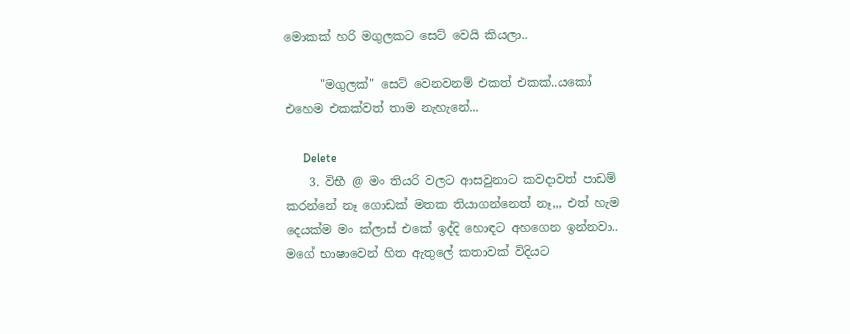මොකක් හරි මගුලකට සෙට් වෙයි කියලා..

      "මගුලක්" සෙට් වෙනවනම් එකත් එකක්..යකෝ එහෙම එකක්වත් තාම නැහැනේ...

      Delete
    3. විභී @ මං තියරි වලට ආසවුනාට කවදාවත් පාඩම් කරන්නේ නෑ ගොඩක් මතක තියාගන්නෙත් නෑ,,, එත් හැම දෙයක්ම මං ක්ලාස් එකේ ඉද්දි හොඳට අහගෙන ඉන්නවා.. මගේ භාෂාවෙන් හිත ඇතුලේ කතාවක් විදියට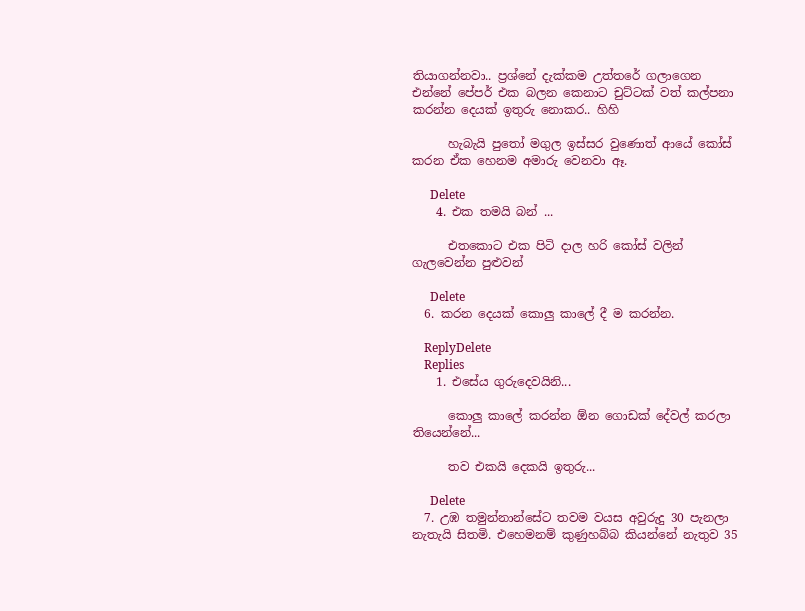තියාගන්නවා.. ප්‍රශ්නේ දැක්කම උත්තරේ ගලාගෙන එන්නේ පේපර් එක බලන කෙනාට චුට්ටක් වත් කල්පනා කරන්න දෙයක් ඉතුරු නොකර.. හිහි

      හැබැයි පුතෝ මගුල ඉස්සර වුණොත් ආයේ කෝස් කරන ඒක හෙනම අමාරු වෙනවා ඈ.

      Delete
    4. එක තමයි බන් ...

      එතකොට එක පිටි දාල හරි කෝස් වලින් ගැලවෙන්න පුළුවන්

      Delete
  6. කරන දෙයක් කොලු කාලේ දී ම කරන්න.

    ReplyDelete
    Replies
    1. එසේය ගුරුදෙවයිනි...

      කොලු කාලේ කරන්න ඕන ගොඩක් දේවල් කරලා තියෙන්නේ...

      තව එකයි දෙකයි ඉතුරු...

      Delete
  7. උඹ තමුන්නාන්සේට තවම වයස අවුරුදු 30 පැනලා නැතැයි සිතමි. එහෙමනම් කුණුහබ්බ කියන්නේ නැතුව 35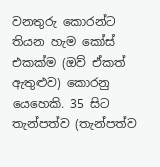වනතුරු කොරන්ට තියන හැම කෝස් එකක්ම (ඔව් ඒකත් ඇතුළුව) කොරනු යෙහෙකි. 35 සිට තැන්පත්ව (තැන්පත්ව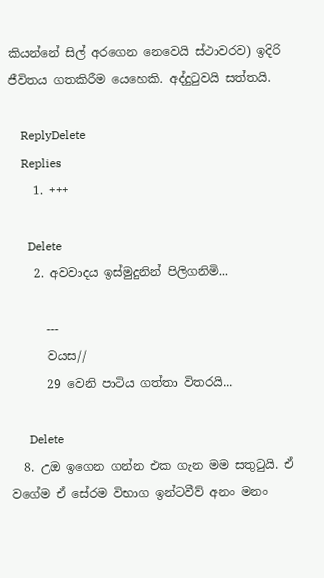කියන්නේ සිල් අරගෙන නෙවෙයි ස්ථාවරව) ඉදිරි ජීවිතය ගතකිරීම යෙහෙකි. අද්දුටුවයි සත්තයි.

    ReplyDelete
    Replies
    1. +++

      Delete
    2. අවවාදය ඉස්මුදුනින් පිලිගනිමි...

      ---
      වයස//
      29 වෙනි පාටිය ගත්තා විතරයි...

      Delete
  8. උඔ ඉගෙන ගන්න එක ගැන මම සතුටුයි. ඒ වගේම ඒ සේරම විභාග ඉන්ටවීව් අනං මනං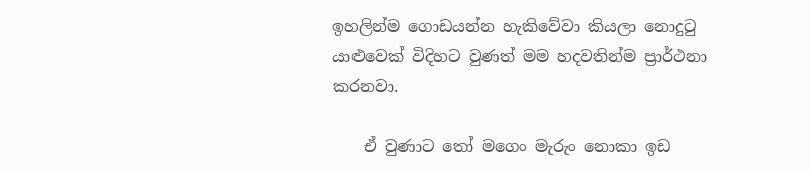ඉහලින්ම ගොඩයන්න හැකිවේවා කියලා නොදුටු යාළුවෙක් විදිහට වුණත් මම හදවතින්ම ප්‍රාර්ථනා කරනවා.

    ඒ වුණාට තෝ මගෙං මැරුං නොකා ඉඩ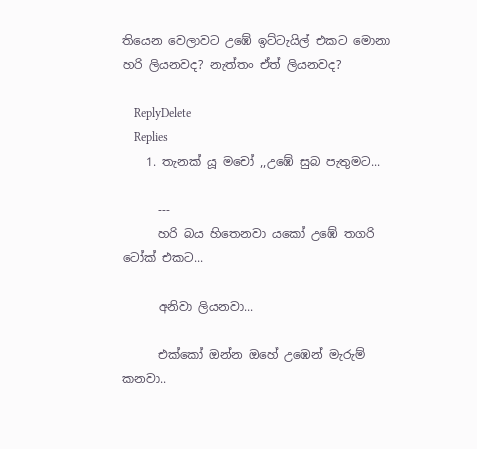තියෙන වෙලාවට උඹේ ඉට්ටැයිල් එකට මොනා හරි ලියනවද? නැත්තං ඒත් ලියනවද?

    ReplyDelete
    Replies
    1. තැනක් යූ මචෝ ,,උඹේ සුබ පැතුමට...

      ---
      හරි බය හිතෙනවා යකෝ උඹේ තගරි ටෝක් එකට...

      අනිවා ලියනවා...

      එක්කෝ ඔන්න ඔහේ උඹෙන් මැරුම් කනවා..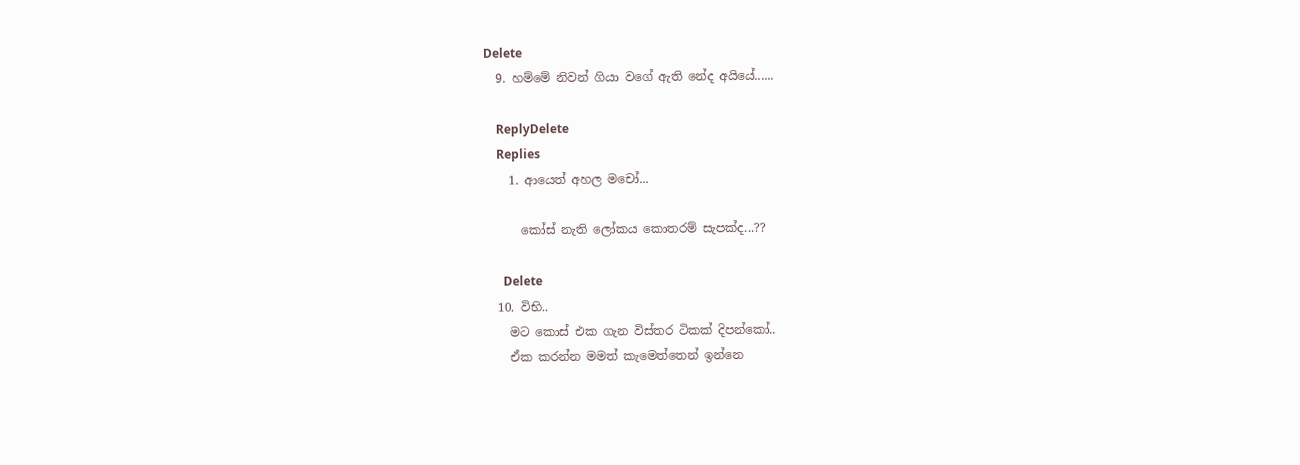Delete
  9. හම්මේ නිවන් ගියා වගේ ඇති නේද අයියේ......

    ReplyDelete
    Replies
    1. ආයෙත් අහල මචෝ...

      කෝස් නැති ලෝකය කොතරම් සැපක්ද...??

      Delete
  10. විභි..
    මට කොස් එක ගැන විස්තර ටිකක් දිපන්කෝ..
    ඒක කරන්න මමත් කැමෙත්තෙන් ඉන්නෙ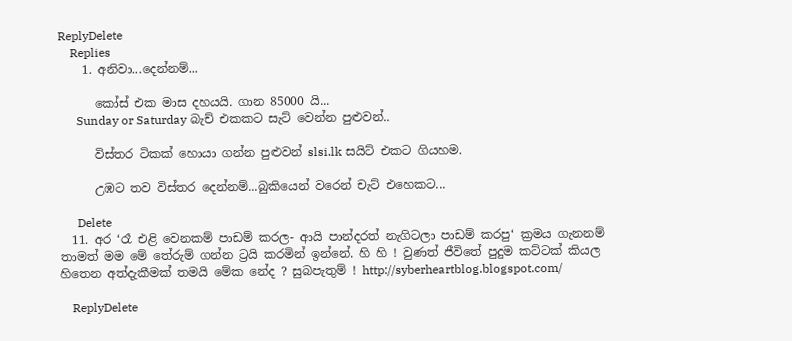ReplyDelete
    Replies
    1. අනිවා...දෙන්නම්...

      කෝස් එක මාස දහයයි. ගාන 85000 යි...
      Sunday or Saturday බැච් එකකට සැට් වෙන්න පුළුවන්..

      විස්තර ටිකක් හොයා ගන්න පුළුවන් slsi.lk සයිට් එකට ගියහම.

      උඹට තව විස්තර දෙන්නම්...බුකියෙන් වරෙන් චැට් එහෙකට...

      Delete
  11. අර ‘රෑ එළි වෙනකම් පාඩම් කරල- ආයි පාන්දරත් නැගිටලා පාඩම් කරපු‘ ක්‍රමය ගැනනම් තාමත් මම මේ තේරුම් ගන්න ට්‍රයි කරමින් ඉන්නේ. හි හි ! වුණත් ජීවිතේ පුදුම කට්ටක් කියල හිතෙන අත්දැකීමක් තමයි මේක නේද ? සුබපැතුම් ! http://syberheartblog.blogspot.com/

    ReplyDelete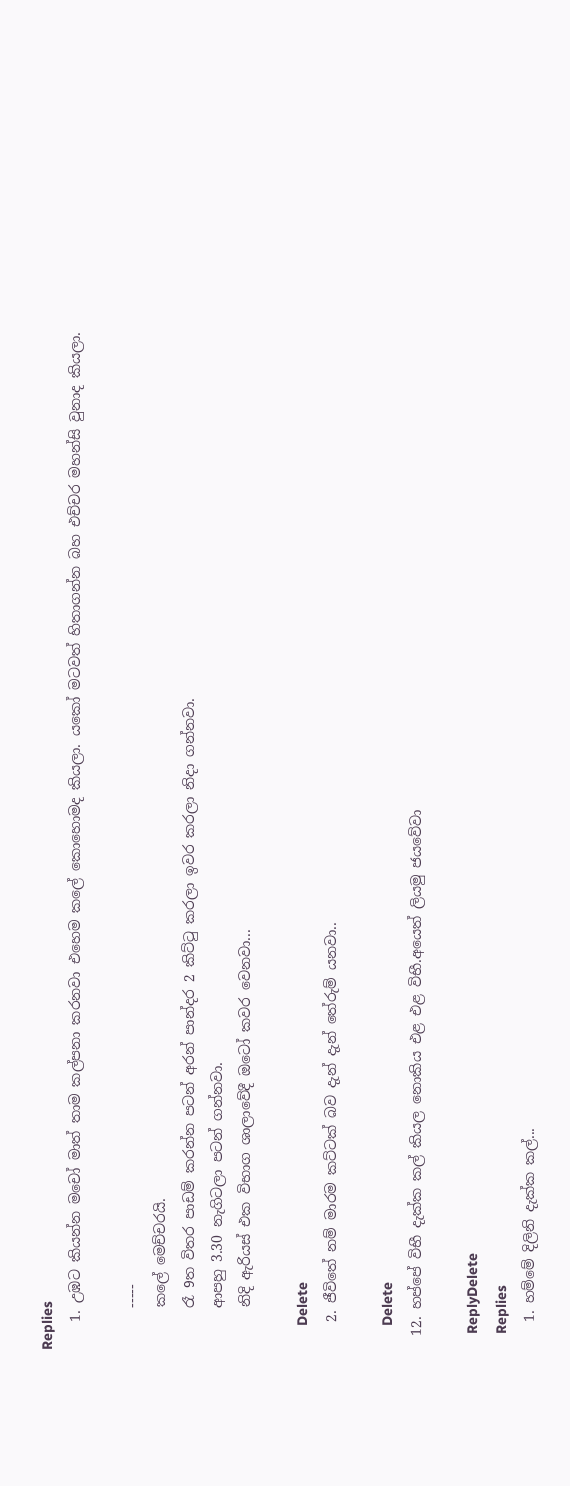Replies
    1. උඹට කියන්න මචෝ මාත් තාම කල්පනා කරනවා එහෙම කලේ කොහොමද කියලා. යකෝ මටවත් හිතාගන්න බහ එච්චර මහන්සි වුනාද කියලා.

      -----
      කලේ මෙච්චරයි.
      රෑ 9ත විතර පාඩම් කරන්න පටන් අරන් පාන්දර 2 කිට්ටු කරලා ඉවර කරලා නිදා ගන්නවා.
      ආපහු 3.30 නැගිටලා පටන් ගන්නවා.
      නිදි ඇරියස් එක විභාග ශාලාවේදී ඔටෝ කවර වෙනවා...

      Delete
    2. ජීවිතේ නම් මාරම කට්ටක් බව දැන් දැන් තේරුම් යනවා..

      Delete
  12. හප්පේ විභී දැක්ක කල් කියල නොකිය එළ එළ විභී.අයෙත් ලියමු ජයවේවා

    ReplyDelete
    Replies
    1. හම්මේ දිලිනි දැක්ක කල්...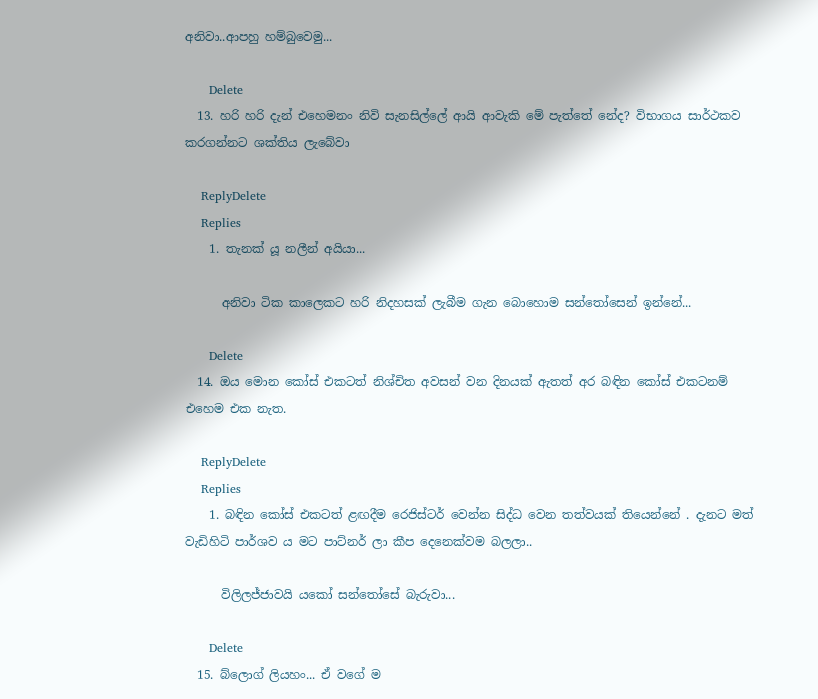අනිවා..ආපහු හම්බුවෙමු...

      Delete
  13. හරි හරි දැන් එහෙමනං නිවි සැනසිල්ලේ ආයි ආවැකි මේ පැත්තේ නේද? විභාගය සාර්ථකව කරගන්නට ශක්තිය ලැබේවා

    ReplyDelete
    Replies
    1. තැනක් යූ නලීන් අයියා...

      අනිවා ටික කාලෙකට හරි නිදහසක් ලැබීම ගැන බොහොම සන්තෝසෙන් ඉන්නේ...

      Delete
  14. ඔය මොන කෝස් එකටත් නිශ්චිත අවසන් වන දිනයක් ඇතත් අර බඳින කෝස් එකටනම් එහෙම එක නැත.

    ReplyDelete
    Replies
    1. බඳින කෝස් එකටත් ළඟදීම රෙජිස්ටර් වෙන්න සිද්ධ වෙන තත්වයක් තියෙන්නේ . දැනට මත් වැඩිහිටි පාර්ශව ය මට පාට්නර් ලා කීප දෙනෙක්වම බලලා..

      විලිලජ්ජාවයි යකෝ සන්තෝසේ බැරුවා...

      Delete
  15. බ්ලොග් ලියහං... ඒ වගේ ම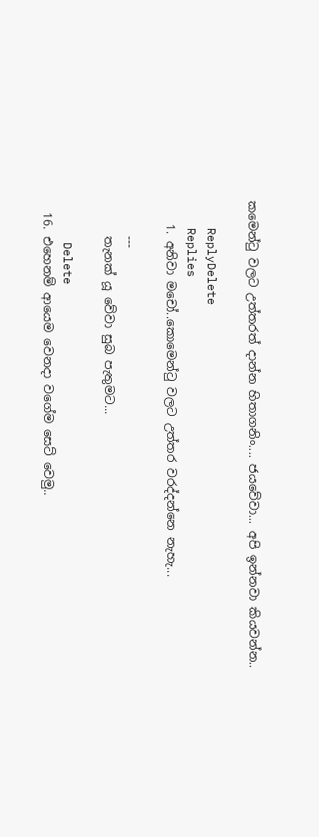කමෙන්ටු වලට උත්තරත් දාන්න හිතාගනිං.... ජයවේවා... අපි ඉන්නවා කියවන්න..

    ReplyDelete
    Replies
    1. අනිවා මචෝ..කොමෙන්ටු වලට උත්තර වරද්දන්නෙ නැහැ...

      ---
      තැනක් යූ වේවා සුබ පැතුමට...

      Delete
  16. එහෙනම් ආයෙම වෙනදා වගේම සෙට් වෙමු..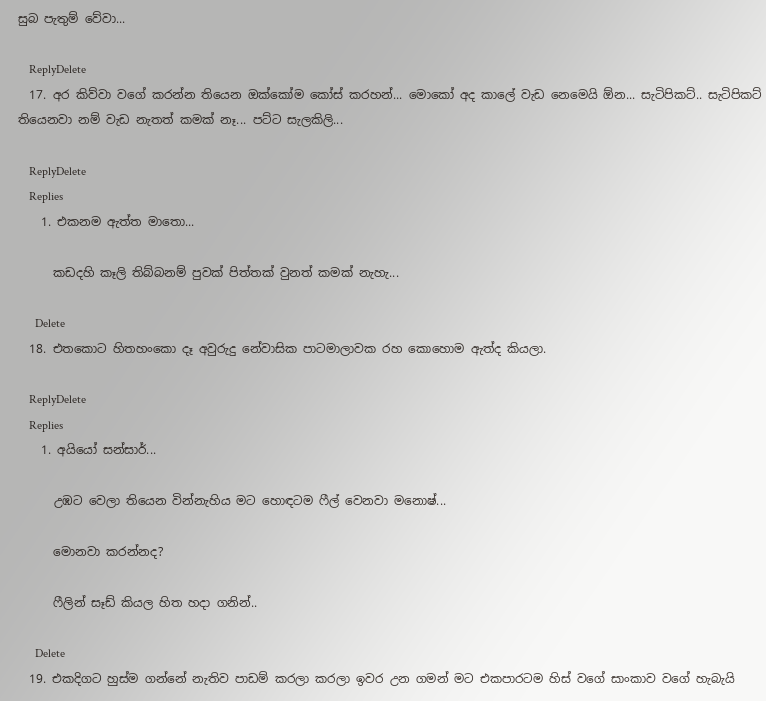සුබ පැතුම් වේවා...

    ReplyDelete
  17. අර කිව්වා වගේ කරන්න තියෙන ඔක්කෝම කෝස් කරහන්... මොකෝ අද කාලේ වැඩ නෙමෙයි ඕන... සැටිපිකට්.. සැටිපිකට් තියෙනවා නම් වැඩ නැතත් කමක් නෑ... පට්ට සැලකිලි...

    ReplyDelete
    Replies
    1. එකනම ඇත්ත මාතො...

      කඩදහි කෑලි තිබ්බනම් පුවක් පිත්තක් වුනත් කමක් නැහැ...

      Delete
  18. එතකොට හිතහංකො දෑ අවුරුදු නේවාසික පාටමාලාවක රහ කොහොම ඇත්ද කියලා.

    ReplyDelete
    Replies
    1. අයියෝ සන්සාර්...

      උඹට වෙලා තියෙන වින්නැහිය මට හොඳටම ෆීල් වෙනවා මනොෂ්...

      මොනවා කරන්නද?

      ෆීලින් සෑඩ් කියල හිත හදා ගනින්..

      Delete
  19. එකදිගට හුස්ම ගන්නේ නැතිව පාඩම් කරලා කරලා ඉවර උන ගමන් මට එකපාරටම හිස් වගේ සාංකාව වගේ හැබැයි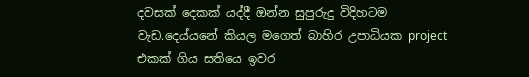දවසක් දෙකක් යද්දී ඔන්න සුපුරුදු විදිහටම වැඩ.දෙය්යනේ කියල මගෙත් බාහිර උපාධියක project එකක් ගිය සතියෙ ඉවර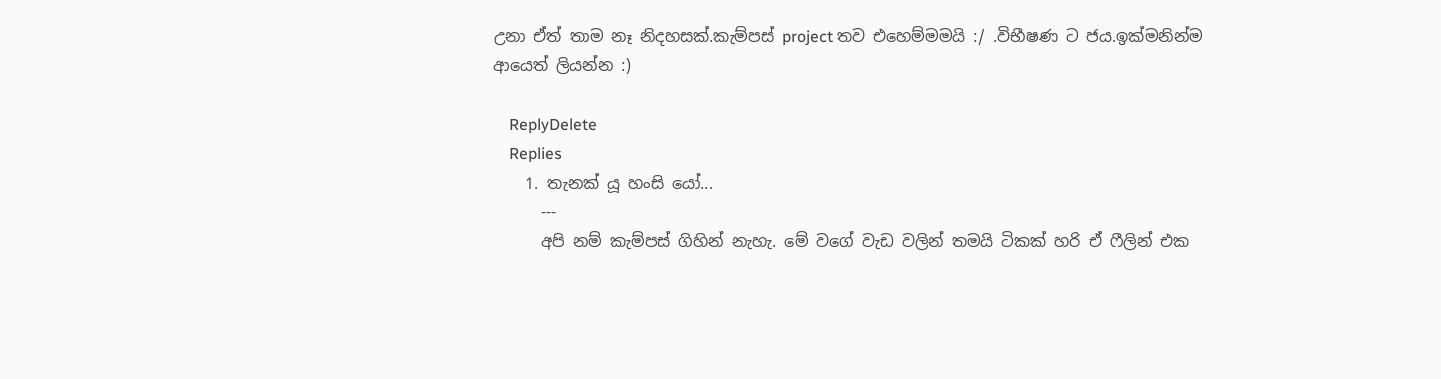උනා ඒත් තාම නෑ නිදහසක්.කැම්පස් project තව එහෙම්මමයි :/ .විභීෂණ ට ජය.ඉක්මනින්ම ආයෙත් ලියන්න :)

    ReplyDelete
    Replies
    1. තැනක් යූ හංසි යෝ...
      ---
      අපි නම් කැම්පස් ගිහින් නැහැ. මේ වගේ වැඩ වලින් තමයි ටිකක් හරි ඒ ෆීලින් එක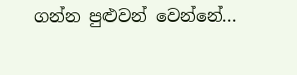ගන්න පුළුවන් වෙන්නේ...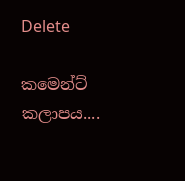Delete

කමෙන්ට් කලාපය....